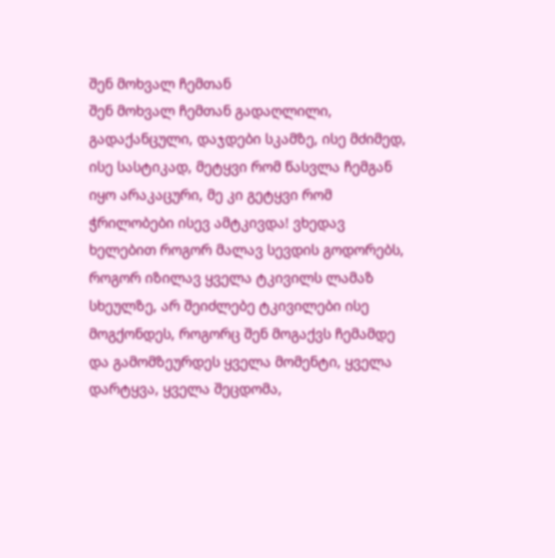შენ მოხვალ ჩემთან
შენ მოხვალ ჩემთან გადაღლილი, გადაქანცული, დაჯდები სკამზე, ისე მძიმედ, ისე სასტიკად, მეტყვი რომ წასვლა ჩემგან იყო არაკაცური, მე კი გეტყვი რომ ჭრილობები ისევ ამტკივდა! ვხედავ ხელებით როგორ მალავ სევდის გოდორებს, როგორ იზილავ ყველა ტკივილს ლამაზ სხეულზე, არ შეიძლებე ტკივილები ისე მოგქონდეს, როგორც შენ მოგაქვს ჩემამდე და გამომზეურდეს ყველა მომენტი, ყველა დარტყვა, ყველა შეცდომა,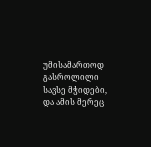უმისამართოდ გასროლილი სავსე მჭიდები, და ამის მერეც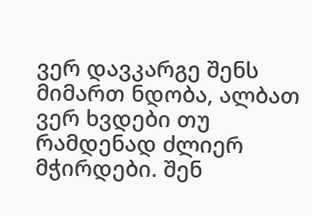ვერ დავკარგე შენს მიმართ ნდობა, ალბათ ვერ ხვდები თუ რამდენად ძლიერ მჭირდები. შენ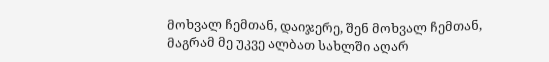მოხვალ ჩემთან, დაიჯერე, შენ მოხვალ ჩემთან, მაგრამ მე უკვე ალბათ სახლში აღარ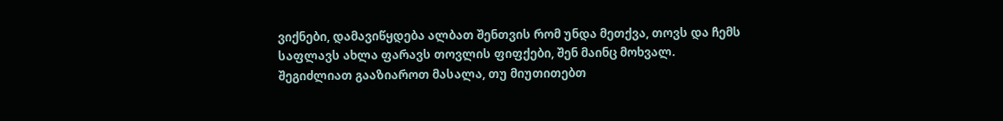ვიქნები, დამავიწყდება ალბათ შენთვის რომ უნდა მეთქვა, თოვს და ჩემს საფლავს ახლა ფარავს თოვლის ფიფქები, შენ მაინც მოხვალ.
შეგიძლიათ გააზიაროთ მასალა, თუ მიუთითებთ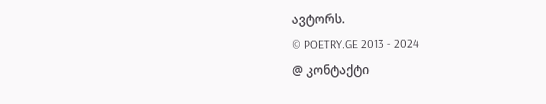ავტორს.
© POETRY.GE 2013 - 2024
@ კონტაქტი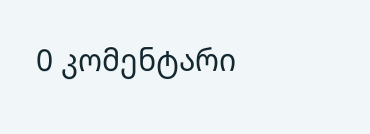0 კომენტარი